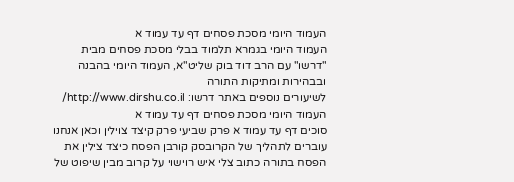העמוד היומי מסכת פסחים דף עד עמוד א
העמוד היומי בגמרא תלמוד בבלי מסכת פסחים מבית "דרשו" עם הרב דוד בוק שליט"א, העמוד היומי בהבנה ובבהירות ומתיקות התורה
לשיעורים נוספים באתר דרשו: http://www.dirshu.co.il/
העמוד היומי מסכת פסחים דף עד עמוד א
סוכים דף עד עמוד א פרק שביעי פרק קיצד צוילין וכאן אנחנו עוברים לתהליך של הקרובסק קורבן הפסח כיצד צילין את הפסח בתורה כתוב צלי איש רוישוי על קרוב מבין שיפוט של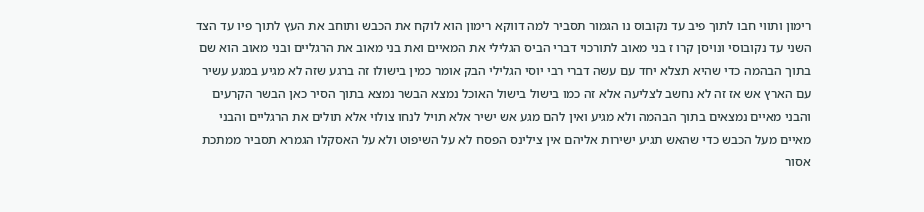רימון ותווי חבו לתוך פיב עד נקובוס נו הגמור תסביר למה דווקא רימון הוא לוקח את הכבש ותוחב את העץ לתוך פיו עד הצד השני עד נקובוסי ונויסן קרו ז בני מאוב לתורכוי דברי הביס הגלילי את המאיים ואת בני מאוב את הרגליים ובני מאוב הוא שם בתוך הבהמה כדי שהיא תצלא יחד עם עשה דברי רבי יוסי הגלילי הבק אומר כמין בישולו זה ברגע שזה לא מגיע במגע עשיר עם הארץ אש אז זה לא נחשב לצליעה אלא זה כמו בישול בישול האוכל נמצא הבשר נמצא בתוך הסיר כאן הבשר הקרעים והבני מאיים נמצאים בתוך הבהמה ולא מגיע ואין להם מגע אש ישיר אלא תויל לנחו צולוי אלא תולים את הרגליים והבני מאיים מעל הכבש כדי שהאש תגיע ישירות אליהם אין צילינס הפסח לא על השיפוט ולא על האסקלו הגמרא תסביר ממתכת אסור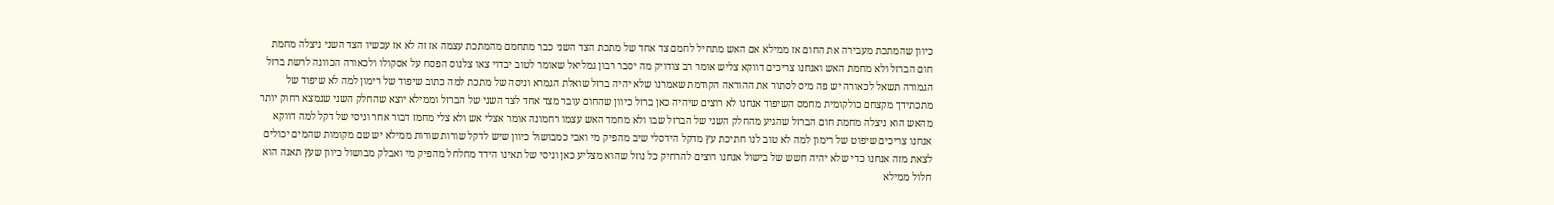כיוון שהמתכת מעבירה את החום אז ממילא אם האש מתחיל לחמם צד אחד של מתכת הצד השני כבר מתחמם מהמתכת עצמה אז זה לא אז עכשיו הצד השני ניצלה מחמת חום הברזל ולא מחמת האש ואנחנו צריכים דווקא צליש אומר רב צודויק מה יסבר רבון גמליאל שאומר לטוב יבדוי צאו צלנוס הפסח על אסקולו ולכאורה הכוונה לרשת ברזל הגמורה תשאל לכאורה יש פה מיס לסתור את ההוראה הקודמת שאמרנו שלא יהיה ברזל שואלת הגמרא וניסה של מתכת למה כתוב שיפוד של רימון למה לא שיפוד של מתכתידך מקצחם כולקומית מחמס השיפוד אנחנו לא רוצים שיהיה כאן ברזל כיוון שהחום עובר מצד אחד לצד השני של הברזל וממילא יוצא שהחלק השני שנמצא רחוק יותר מהאש הוא ניצלה מחמת חום הברזל שהגיע מהחלק השני של הברזל שבו ולא מחמד האש עצמו רחמונה אומר אצלי אש ולא צלי מחמז דבור אחר וניסי של דקל למה דווקא אנחנו צריכים שיפוט של רימון למה לא טוב לנו חתיכת עץ מדקל הידסלי שיב מהפיק מי ואבי כמבושול כיוון שיש לדקל שורות שורות ממילא יש שם מקומות שהמים יכולים לצאת מזה אנחנו כדי שלא יהיה חשש של בישול אנחנו רוצים להרחיק כל נוזל שהוא מצליע כאן וניסי של תאינו הידד מחלחל מהפיק מי ואבלק מבושול כיוון שעץ תאנה הוא חלול ממילא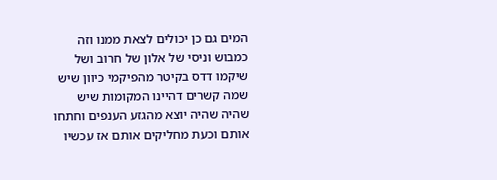המים גם כן יכולים לצאת ממנו וזה כמבוש וניסי של אלון של חרוב ושל שיקמו דדס בקיטר מהפיקמי כיוון שיש שמה קשרים דהיינו המקומות שיש שהיה שהיה יוצא מהגזע הענפים וחתחו אותם וכעת מחליקים אותם אז עכשיו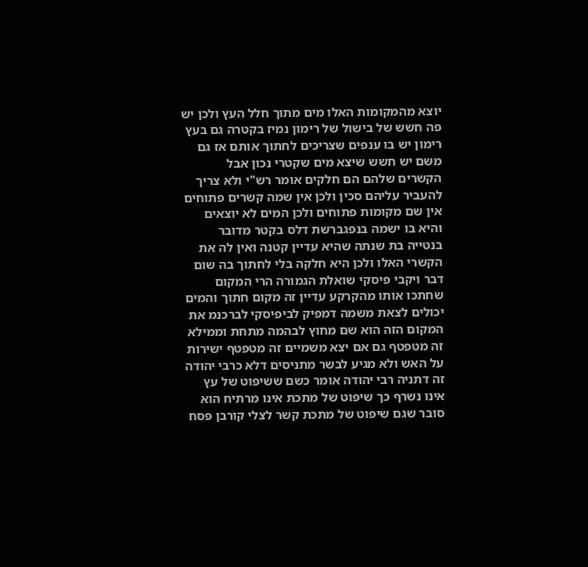יוצא מהמקומות האלו מים מתוך חלל העץ ולכן יש פה חשש של בישול של רימון נמיז בקטרה גם בעץ רימון יש בו ענפים שצריכים לחתוך אותם אז גם משם יש חשש שיצא מים שקטרי נכון אבל הקשרים שלהם הם חלקים אומר רש"י ולא צריך להעביר עליהם סכין ולכן אין שמה קשרים פתוחים אין שם מקומות פתוחים ולכן המים לא יוצאים והיא בו ישמה בנפגברשת דלס בקטר מדובר בנטייה בת שנתה שהיא עדיין קטנה ואין לה את הקשרי האלו ולכן היא חלקה בלי לחתוך בה שום דבר ויקבי פיסקי שואלת הגמורה הרי המקום שחתכו אותו מהקרקע עדיין זה מקום חתוך והמים יכולים לצאת משמה דמפיק לביפיסקי לברכנמ את המקום הזה הוא שם מחוץ לבהמה מתחת וממילא זה מטפטף גם אם יצא משמיים זה מטפטף ישירות על האש ולא מגיע לבשר מתניסים דלא כרבי יהודה זה דתניה רבי יהודה אומר כשם ששיפוט של עץ אינו נשרף כך שיפוט של מתכת אינו מרתיח הוא סובר שגם שיפוט של מתכת קשר לצלי קורבן פסח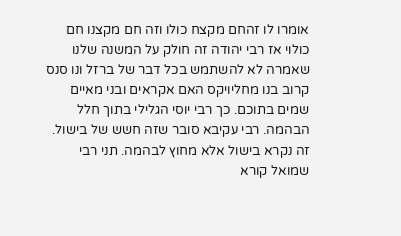אומרו לו זהחם מקצח כולו וזה חם מקצנו חם כולוי אז רבי יהודה זה חולק על המשנה שלנו שאמרה לא להשתמש בכל דבר של ברזל ונו סנס קרוב בנו מחליויקס האם אקראים ובני מאיים שמים בתוכם. כך רבי יוסי הגלילי בתוך חלל הבהמה. רבי עקיבא סובר שזה חשש של בישול. זה נקרא בישול אלא מחוץ לבהמה. תני רבי שמואל קורא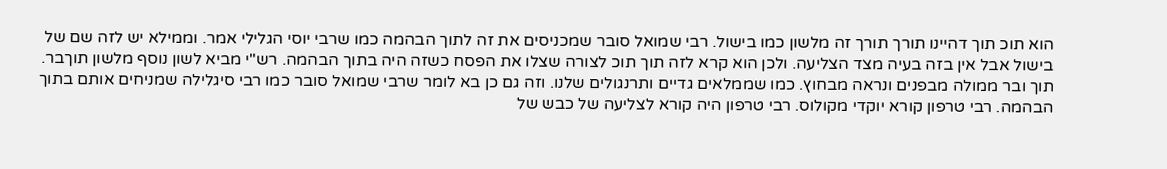הוא תוכ תוך דהיינו תורך תורך זה מלשון כמו בישול. רבי שמואל סובר שמכניסים את זה לתוך הבהמה כמו שרבי יוסי הגלילי אמר. וממילא יש לזה שם של בישול אבל אין בזה בעיה מצד הצליעה. ולכן הוא קרא לזה תוך תוכ לצורה שצלו את הפסח כשזה היה בתוך הבהמה. רש"י מביא לשון נוסף מלשון תוךבר. תוך ובר ממולה מבפנים ונראה מבחוץ. כמו שממלאים גדיים ותרנגולים שלנו. וזה גם כן בא לומר שרבי שמואל סובר כמו רבי סיגלילה שמניחים אותם בתוך הבהמה. רבי טרפון קורא יוקדי מקולוס. רבי טרפון היה קורא לצליעה של כבש של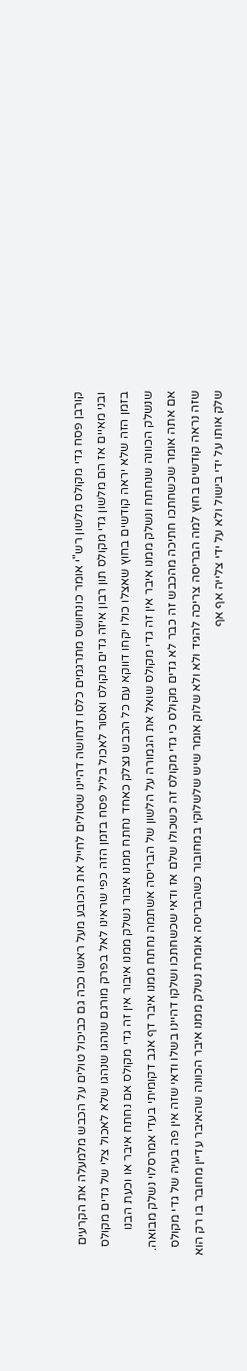קורבן פסח גדי מקולס מלשון רש"י אומר כונחושס מתרגמים כלסו דנחושה דהיינו שטולים לחייל את הכובע מעל ראשו ככה גם כביכול טולים על הכבש מלמעלה את הקרעים ובני מאיים אז הם מלשון גדי מקולס תון רבון איזה גדים מקולס ואסור לאכול בליל פסח בזמן הזה כפי שראינו לאל בפרק מורגם שנהגו שנהגו שלא לאכול צלי של גדים מקולס בזמן הזה שלא יראה קודשים בחוץ שאצלו כולו יקחו דווקא עם כל הכבש נצלק כאחד נחתח ממנו איבור נשלק ממנו איבור אין זה גדי מקולס אם נחתח איבר או וכעת הבנו שנשלק הכוונה שנחתח ונשלק ממנו איבר אין זה גדי מקולס שואל את הגמורה על הלשון של הבריסה אשתמה נחתח ממנו איבר דף אגב דקומיתי בעדי אמרסלוי נשלק מבואה. אם אתה אומר שכשחתכו חתיכה מהכבש זה כבר לא גדים מקולס כי גדי מקולס זה כשכולו שלם אז ודאי שכשחתכו ושלקו דהיינו בשלו ודאי שזה אין פה בעיה של גדי מקולס שזה נראה קודשים בחוץ למה הבריסה צריכה להגיד ולא ולא שלוק אומר שיש שלשלוקי במחובור כשהבריסה אומרת נשלק ממנו איבר הכוונה שהאיבר עדיין מחובר בו רק הוא שלק אותו על ידי בישול ולא על ידי צלייה אף אף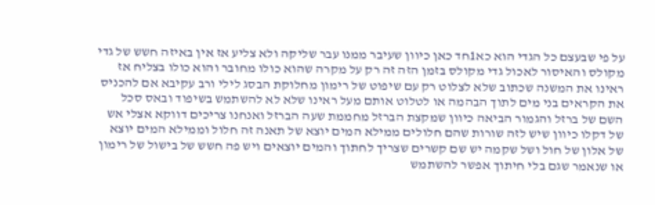על פי שבעצם כל הגדי הוא כא1חד כאן כיוון שעיבר ממנו עבר שליקה ולא צליע אז אין באיזה חשש של גדי מקולס והאיסור לאכול גדי מקולס בזמן הזה זה רק על מקרה שהוא כולו מחובר והוא כולו בצליח אז ראינו את המשנה שכתוב שלא לצלוט רק עם שיפוט של רימון מחלוקת הבסג לילי ורב עקיבא אם להכניס את הקראים בני מים לתוך הבהמה או לטלוט אותם מעל ראינו שלא לא להשתמש בשיפוד ובאס סכל השם של ברזל והגמור הביאה כיוון שמקצת הברזל מחממת שעה הברזל ואנחנו צריכים דווקא אצלי אש של דקלו כיוון שיש לזה שורות שהם חלולים ממילא המים יוצא של תאנה זה חלול וממילא המים יוצא של אלון של חול ושל שקמה יש שם קשרים שצריך לחתוך והמים יוצאים ויש פה חשש של בישול של רימון או שנאמר שגם בלי חיתוך אפשר להשתמש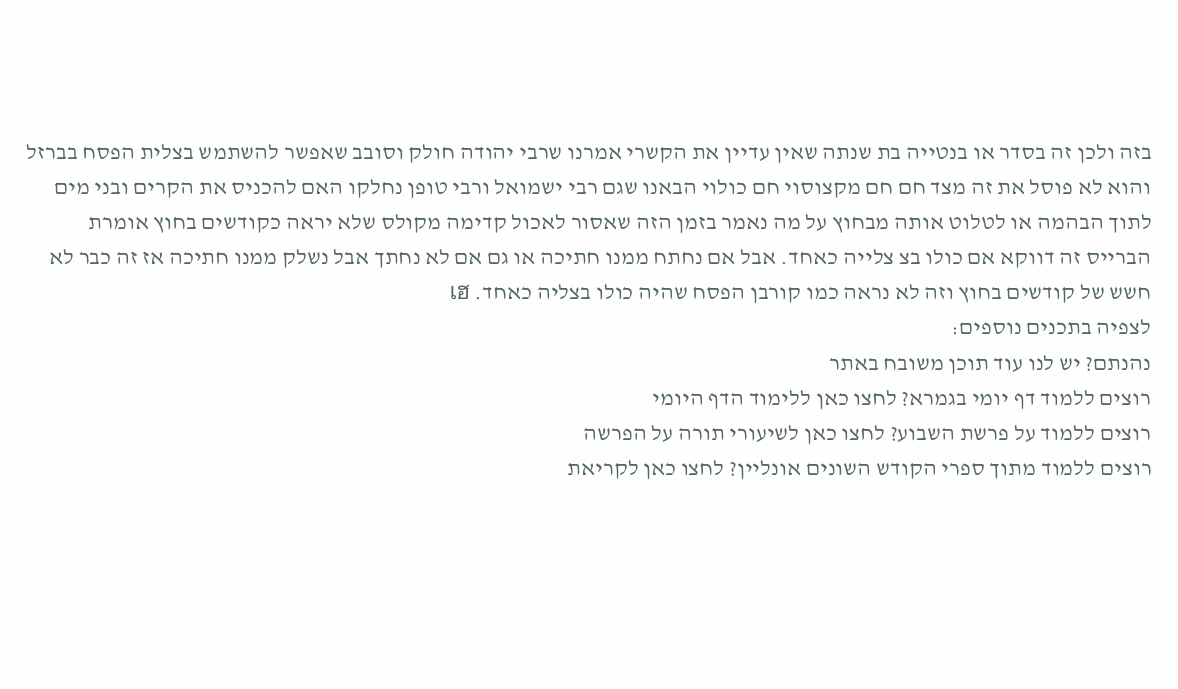בזה ולכן זה בסדר או בנטייה בת שנתה שאין עדיין את הקשרי אמרנו שרבי יהודה חולק וסובב שאפשר להשתמש בצלית הפסח בברזל והוא לא פוסל את זה מצד חם חם מקצוסוי חם כולוי הבאנו שגם רבי ישמואל ורבי טופן נחלקו האם להכניס את הקרים ובני מים לתוך הבהמה או לטלוט אותה מבחוץ על מה נאמר בזמן הזה שאסור לאכול קדימה מקולס שלא יראה כקודשים בחוץ אומרת הברייס זה דווקא אם כולו בצ צלייה כאחד. אבל אם נחתח ממנו חתיכה או גם אם לא נחתך אבל נשלק ממנו חתיכה אז זה כבר לא חשש של קודשים בחוץ וזה לא נראה כמו קורבן הפסח שהיה כולו בצליה כאחד. เฮ
לצפיה בתכנים נוספים:
נהנתם? יש לנו עוד תוכן משובח באתר
רוצים ללמוד דף יומי בגמרא? לחצו כאן ללימוד הדף היומי
רוצים ללמוד על פרשת השבוע? לחצו כאן לשיעורי תורה על הפרשה
רוצים ללמוד מתוך ספרי הקודש השונים אונליין? לחצו כאן לקריאת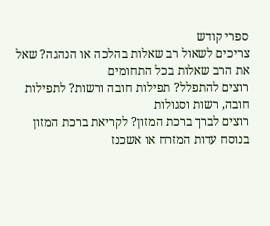ספרי קודש
צריכים לשאול רב שאלות בהלכה או הנהגה? שאל את הרב שאלות בכל התחומים
רוצים להתפלל? תפילות חובה ורשות? לתפילות חובה, רשות וסגולות
רוצים לברך ברכת המזון? לקריאת ברכת המזון בנוסח עדות המזרח או אשכנז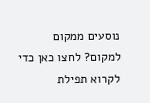נוסעים ממקום למקום? לחצו כאן כדי לקרוא תפילת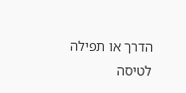הדרך או תפילה לטיסה